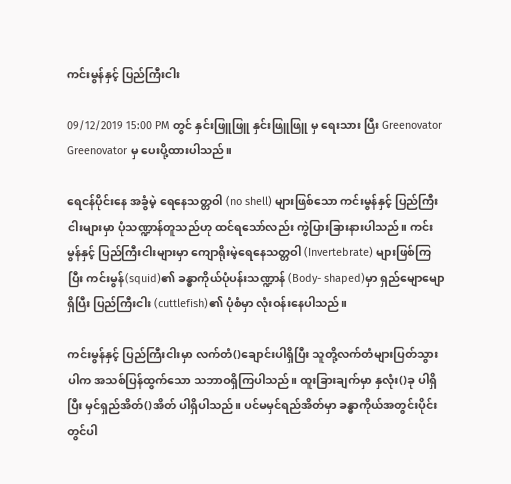ကင်းမွန်နှင့် ပြည်ကြီးငါး

09/12/2019 15:00 PM တွင် နှင်းဖြူဖြူ နှင်းဖြူဖြူ မှ ရေးသား ပြီး Greenovator Greenovator မှ ပေးပို့ထားပါသည်။

ရေငန်ပိုင်းနေ အခွံမဲ့ ရေနေသတ္တဝါ (no shell) များဖြစ်သော ကင်းမွန်နှင့် ပြည်ကြီးငါးများမှာ ပုံသဏ္ဍာန်တူသည်ဟု ထင်ရသော်လည်း ကွဲပြားခြားနားပါသည်။ ကင်းမွန်နှင့် ပြည်ကြီးငါးများမှာ ကျောရိုးမဲ့ရေနေသတ္တဝါ (Invertebrate) များဖြစ်ကြပြီး ကင်းမွန်(squid)၏ ခန္ဓာကိုယ်ပုံပန်းသဏ္ဍာန် (Body- shaped)မှာ ရှည်မျောမျောရှိပြီး ပြည်ကြီးငါး (cuttlefish)၏ ပုံစံမှာ လုံးဝန်းနေပါသည်။

ကင်းမွန်နှင့် ပြည်ကြီးငါးမှာ လက်တံ()ချောင်းပါရှိပြီး သူတို့လက်တံများပြတ်သွားပါက အသစ်ပြန်ထွက်သော သဘာဝရှိကြပါသည်။ ထူးခြားချက်မှာ နှလုံး()ခု ပါရှိပြီး မှင်ရှည်အိတ်()အိတ် ပါရှိပါသည်။ ပင်မမှင်ရည်အိတ်မှာ ခန္ဓာကိုယ်အတွင်းပိုင်းတွင်ပါ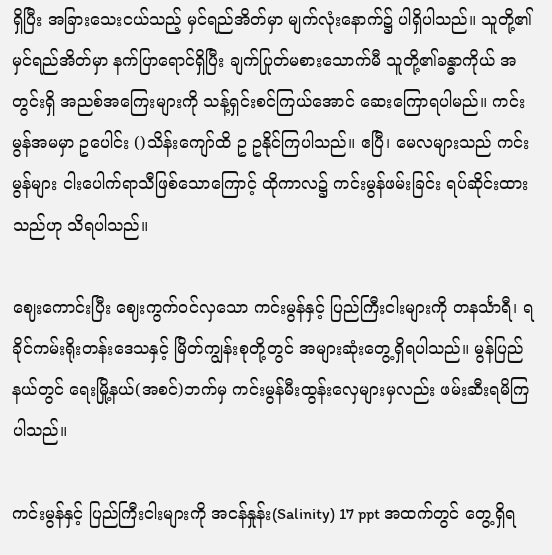ရှိပြီး အခြားသေးငယ်သည့် မှင်ရည်အိတ်မှာ မျက်လုံးနောက်၌ ပါရှိပါသည်။ သူတို့၏ မှင်ရည်အိတ်မှာ နက်ပြာရောင်ရှိပြီး ချက်ပြုတ်မစားသောက်မီ သူတို့၏ခန္ဓာကိုယ် အတွင်းရှိ အညစ်အကြေးများကို သန့်ရှင်းစင်ကြယ်အောင် ဆေးကြောရပါမည်။ ကင်းမွန်အမမှာ ဥပေါင်း ()သိန်းကျော်ထိ ဥ ဥနိုင်ကြပါသည်။ ဧပြီ၊ မေလများသည် ကင်းမွန်များ ငါးပေါက်ရာသီဖြစ်သောကြောင့် ထိုကာလ၌ ကင်းမွန်ဖမ်းခြင်း ရပ်ဆိုင်းထားသည်ဟု သိရပါသည်။

ဈေးကောင်းပြီး ဈေးကွက်ဝင်လှသော ကင်းမွန်နှင့် ပြည်ကြီးငါးများကို တနင်္သာရီ၊ ရခိုင်ကမ်းရိုးတန်းဒေသနှင့် မြိတ်ကျွန်းစုတို့တွင် အများဆုံးတွေ့ရှိရပါသည်။ မွန်ပြည်နယ်တွင် ရေးမြို့နယ်(အစင်)ဘက်မှ ကင်းမွန်မီးထွန်းလှေများမှလည်း ဖမ်းဆီးရမိကြပါသည်။

ကင်းမွန်နှင့် ပြည်ကြီးငါးများကို အငန်နှုန်း(Salinity) 17 ppt အထက်တွင် တွေ့ရှိရ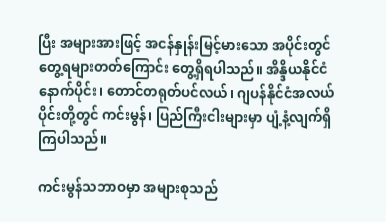ပြီး အများအားဖြင့် အငန်နှုန်းမြင့်မားသော အပိုင်းတွင် တွေ့ရများတတ်ကြောင်း တွေ့ရှိရပါသည်။ အိန္ဒိယနိုင်ငံနောက်ပိုင်း၊ တောင်တရုတ်ပင်လယ်၊ ဂျပန်နိုင်ငံအလယ်ပိုင်းတို့တွင် ကင်းမွန်၊ ပြည်ကြီးငါးများမှာ ပျံ့နံ့လျက်ရှိကြပါသည်။

ကင်းမွန်သဘာဝမှာ အများစုသည်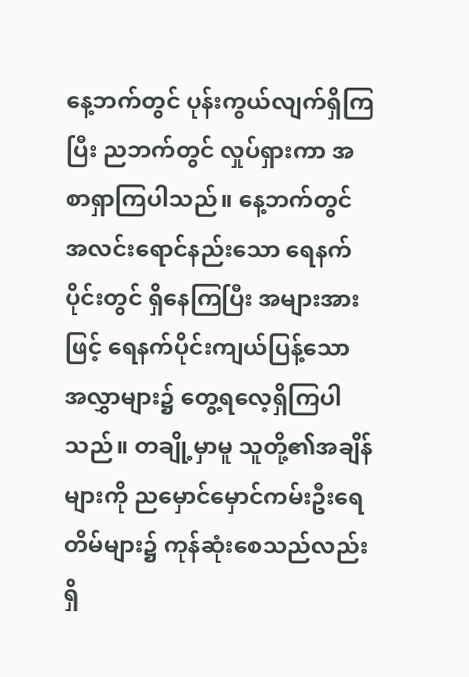နေ့ဘက်တွင် ပုန်းကွယ်လျက်ရှိကြပြီး ညဘက်တွင် လှုပ်ရှားကာ အစာရှာကြပါသည်။ နေ့ဘက်တွင် အလင်းရောင်နည်းသော ရေနက်ပိုင်းတွင် ရှိနေကြပြီး အများအားဖြင့် ရေနက်ပိုင်းကျယ်ပြန့်သော အလွှာများ၌ တွေ့ရလေ့ရှိကြပါသည်။ တချို့မှာမူ သူတို့၏အချိန်များကို ညမှောင်မှောင်ကမ်းဦးရေတိမ်များ၌ ကုန်ဆုံးစေသည်လည်း ရှိ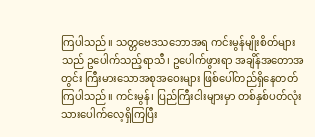ကြပါသည်။ သတ္တဗေဒသဘောအရ ကင်းမွန်မျိုးစိတ်များသည် ဥပေါက်သည့်ရာသီ၊ ဥပေါက်ဖွားရာ အချိန်အတောအတွင်း ကြီးမားသောအစုအဝေးများ ဖြစ်ပေါ်တည်ရှိနေတတ်ကြပါသည်။ ကင်းမွန်၊ ပြည်ကြီးငါးများမှာ တစ်နှစ်ပတ်လုံး သားပေါက်လေ့ရှိကြပြီး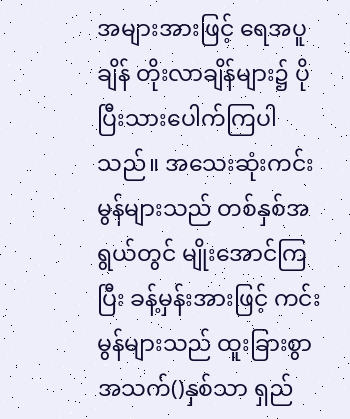အများအားဖြင့် ရေအပူချိန် တိုးလာချိန်များ၌ ပိုပြီးသားပေါက်ကြပါသည်။ အသေးဆုံးကင်းမွန်များသည် တစ်နှစ်အရွယ်တွင် မျိုးအောင်ကြပြီး ခန့်မှန်းအားဖြင့် ကင်းမွန်များသည် ထူးခြားစွာအသက်()နှစ်သာ ရှည်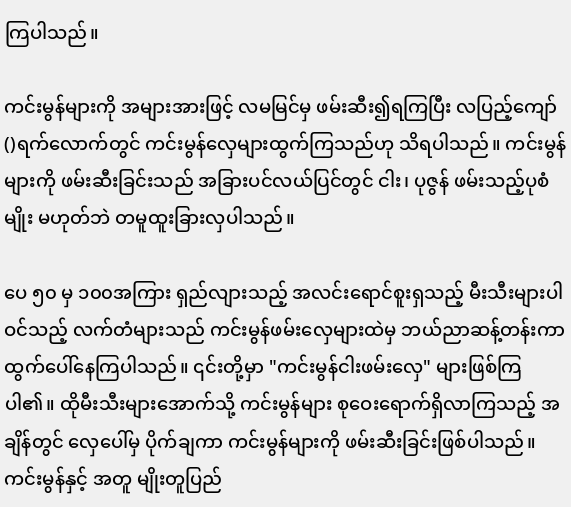ကြပါသည်။

ကင်းမွန်များကို အများအားဖြင့် လမမြင်မှ ဖမ်းဆီး၍ရကြပြီး လပြည့်ကျော် ()ရက်လောက်တွင် ကင်းမွန်လှေများထွက်ကြသည်ဟု သိရပါသည်။ ကင်းမွန်များကို ဖမ်းဆီးခြင်းသည် အခြားပင်လယ်ပြင်တွင် ငါး၊ ပုဇွန် ဖမ်းသည့်ပုစံမျိုး မဟုတ်ဘဲ တမူထူးခြားလှပါသည်။

ပေ ၅၀ မှ ၁၀၀အကြား ရှည်လျားသည့် အလင်းရောင်စူးရှသည့် မီးသီးများပါဝင်သည့် လက်တံများသည် ကင်းမွန်ဖမ်းလှေများထဲမှ ဘယ်ညာဆန့်တန်းကာ ထွက်ပေါ်နေကြပါသည်။ ၎င်းတို့မှာ "ကင်းမွန်ငါးဖမ်းလှေ" များဖြစ်ကြပါ၏။ ထိုမီးသီးများအောက်သို့ ကင်းမွန်များ စုဝေးရောက်ရှိလာကြသည့် အချိန်တွင် လှေပေါ်မှ ပိုက်ချကာ ကင်းမွန်များကို ဖမ်းဆီးခြင်းဖြစ်ပါသည်။ ကင်းမွန်နှင့် အတူ မျိုးတူပြည်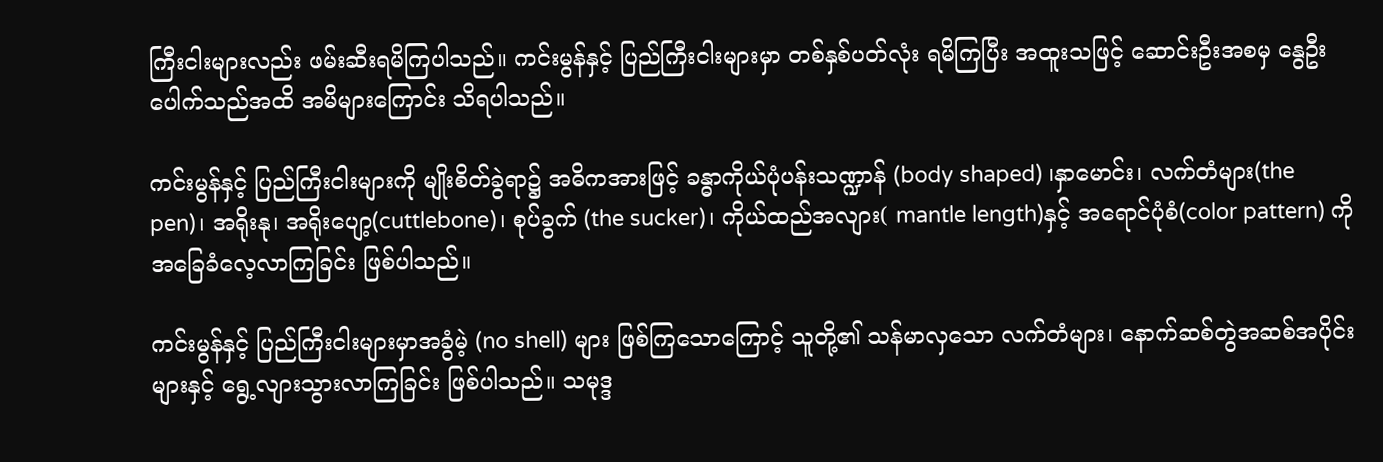ကြီးငါးများလည်း ဖမ်းဆီးရမိကြပါသည်။ ကင်းမွန်နှင့် ပြည်ကြီးငါးများမှာ တစ်နှစ်ပတ်လုံး ရမိကြပြီး အထူးသဖြင့် ဆောင်းဦးအစမှ နွေဦးပေါက်သည်အထိ အမိများကြောင်း သိရပါသည်။

ကင်းမွန်နှင့် ပြည်ကြီးငါးများကို မျိုးစိတ်ခွဲရာ၌ အဓိကအားဖြင့် ခန္ဓာကိုယ်ပုံပန်းသဏ္ဍာန် (body shaped) ၊နှာမောင်း၊ လက်တံများ(the pen)၊ အရိုးနု၊ အရိုးပျော့(cuttlebone)၊ စုပ်ခွက် (the sucker)၊ ကိုယ်ထည်အလျား( mantle length)နှင့် အရောင်ပုံစံ(color pattern) ကို အခြေခံလေ့လာကြခြင်း ဖြစ်ပါသည်။

ကင်းမွန်နှင့် ပြည်ကြီးငါးများမှာအခွံမဲ့ (no shell) များ ဖြစ်ကြသောကြောင့် သူတို့၏ သန်မာလှသော လက်တံများ၊ နောက်ဆစ်တွဲအဆစ်အပိုင်းများနှင့် ရွေ့လျားသွားလာကြခြင်း ဖြစ်ပါသည်။ သမုဒ္ဒ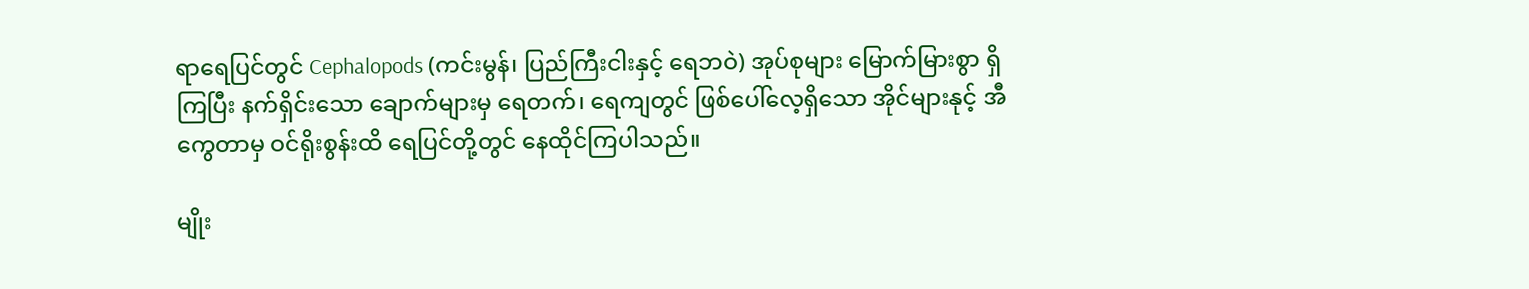ရာရေပြင်တွင် Cephalopods (ကင်းမွန်၊ ပြည်ကြီးငါးနှင့် ရေဘဝဲ) အုပ်စုများ မြောက်မြားစွာ ရှိကြပြီး နက်ရှိင်းသော ချောက်များမှ ရေတက်၊ ရေကျတွင် ဖြစ်ပေါ်လေ့ရှိသော အိုင်များနုင့် အီကွေတာမှ ဝင်ရိုးစွန်းထိ ရေပြင်တို့တွင် နေထိုင်ကြပါသည်။

မျိုး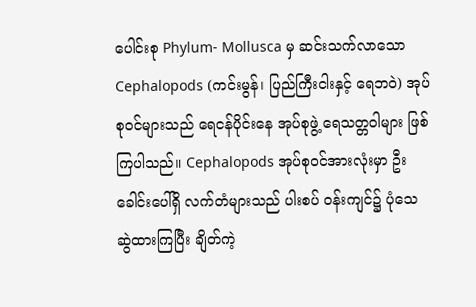ပေါင်းစု Phylum- Mollusca မှ ဆင်းသက်လာသော Cephalopods (ကင်းမွန်၊ ပြည်ကြီးငါးနှင့် ရေဘဝဲ) အုပ်စုဝင်များသည် ရေငန်ပိုင်းနေ အုပ်စုဖွဲ့ ရေသတ္တဝါများ ဖြစ်ကြပါသည်။ Cephalopods အုပ်စုဝင်အားလုံးမှာ ဦးခေါင်းပေါ်ရှိ လက်တံများသည် ပါးစပ် ဝန်းကျင်၌ ပုံသေဆွဲထားကြပြီး ချိတ်ကဲ့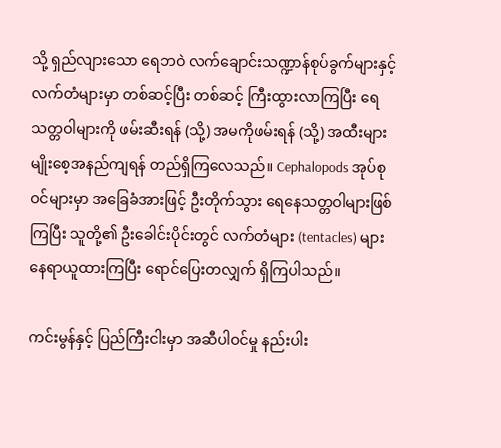သို့ ရှည်လျားသော ရေဘဝဲ လက်ချောင်းသဏ္ဍာန်စုပ်ခွက်များနှင့် လက်တံများမှာ တစ်ဆင့်ပြီး တစ်ဆင့် ကြီးထွားလာကြပြီး ရေသတ္တဝါများကို ဖမ်းဆီးရန် (သို့) အမကိုဖမ်းရန် (သို့) အထီးများ မျိုးစေ့အနည်ကျရန် တည်ရှိကြလေသည်။ Cephalopods အုပ်စုဝင်များမှာ အခြေခံအားဖြင့် ဦးတိုက်သွား ရေနေသတ္တဝါများဖြစ်ကြပြီး သူတို့၏ ဦးခေါင်းပိုင်းတွင် လက်တံများ (tentacles) များ နေရာယူထားကြပြီး ရောင်ပြေးတလျှက် ရှိကြပါသည်။

ကင်းမွန်နှင့် ပြည်ကြီးငါးမှာ အဆီပါဝင်မှု နည်းပါး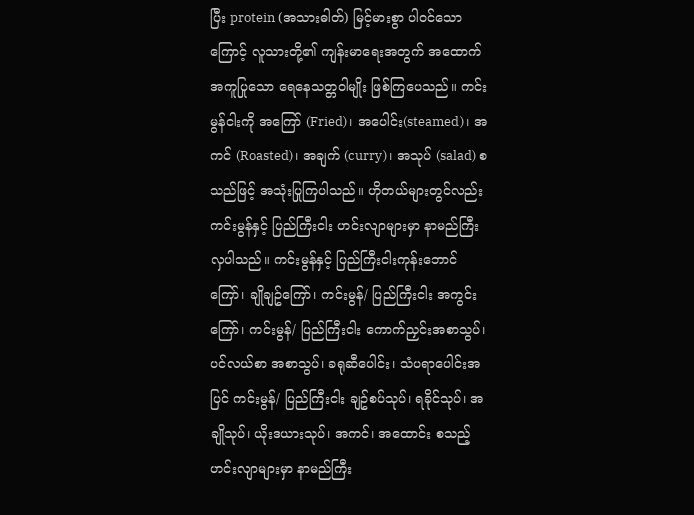ပြီး protein (အသားဓါတ်) မြင့်မားစွာ ပါဝင်သောကြောင့် လူသားတို့၏ ကျန်းမာရေးအတွက် အထောက်အကူပြုသော ရေနေသတ္တဝါမျိုး ဖြစ်ကြပေသည်။ ကင်းမွန်ငါးကို အကြော် (Fried)၊ အပေါင်း(steamed)၊ အကင် (Roasted)၊ အချက် (curry)၊ အသုပ် (salad) စသည်ဖြင့် အသုံးပြုကြပါသည်။ ဟိုတယ်များတွင်လည်း ကင်းမွန်နှင့် ပြည်ကြီးငါး ဟင်းလျာများမှာ နာမည်ကြီးလှပါသည်။ ကင်းမွန်နှင့် ပြည်ကြီးငါးကုန်းဘောင်ကြော်၊ ချိုချဥ်ကြော်၊ ကင်းမွန်/ ပြည်ကြီးငါး အကွင်းကြော်၊ ကင်းမွန်/ ပြည်ကြီးငါး ကောက်ညှင်းအစာသွပ်၊ ပင်လယ်စာ အစာသွပ်၊ ခရုဆီပေါင်း၊ သံပရာပေါင်းအပြင် ကင်းမွန်/ ပြည်ကြီးငါး ချဥ်စပ်သုပ်၊ ရခိုင်သုပ်၊ အချိုသုပ်၊ ယိုးဒယားသုပ်၊ အကင်၊ အထောင်း စသည့် ဟင်းလျာများမှာ နာမည်ကြီး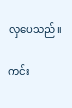လှပေသည်။

ကင်း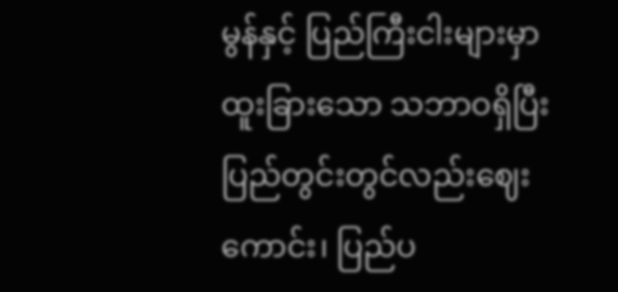မွန်နှင့် ပြည်ကြီးငါးများမှာ ထူးခြားသော သဘာဝရှိပြီး ပြည်တွင်းတွင်လည်းဈေးကောင်း၊ ပြည်ပ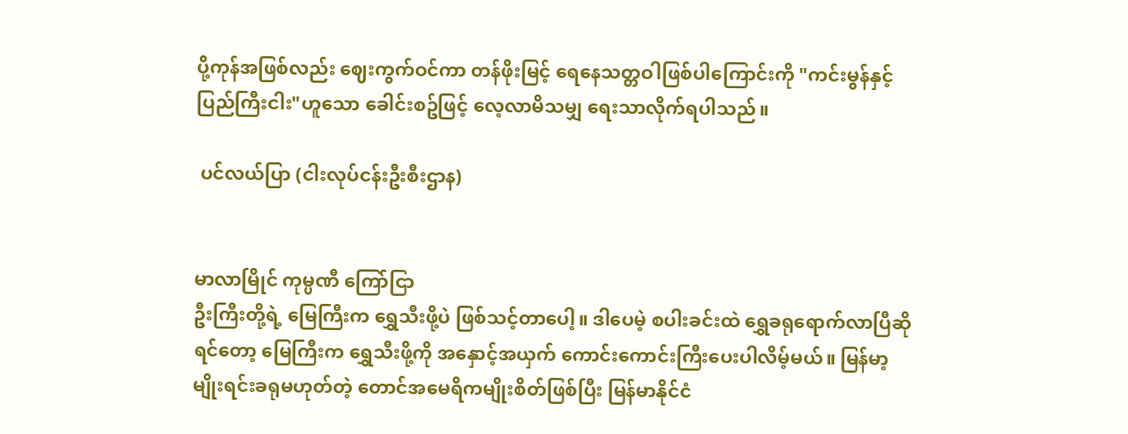ပို့ကုန်အဖြစ်လည်း ဈေးကွက်ဝင်ကာ တန်ဖိုးမြင့် ရေနေသတ္တဝါဖြစ်ပါကြောင်းကို "ကင်းမွန်နှင့် ပြည်ကြီးငါး"ဟူသော ခေါင်းစဥ်ဖြင့် လေ့လာမိသမျှ ရေးသာလိုက်ရပါသည်။

 ပင်လယ်ပြာ (ငါးလုပ်ငန်းဦးစီးဌာန)


မာလာမြိုင် ကုမ္ပဏီ ကြော်ငြာ
ဦးကြီးတို့ရဲ့ မြေကြီးက ရွှေသီးဖို့ပဲ ဖြစ်သင့်တာပေါ့။ ဒါပေမဲ့ စပါးခင်းထဲ ရွှေခရုရောက်လာပြီဆိုရင်တော့ မြေကြီးက ရွှေသီးဖို့ကို အနှောင့်အယှက် ကောင်းကောင်းကြီးပေးပါလိမ့်မယ်။ မြန်မာ့မျိုးရင်းခရုမဟုတ်တဲ့ တောင်အမေရိကမျိုးစိတ်ဖြစ်ပြီး မြန်မာနိုင်ငံ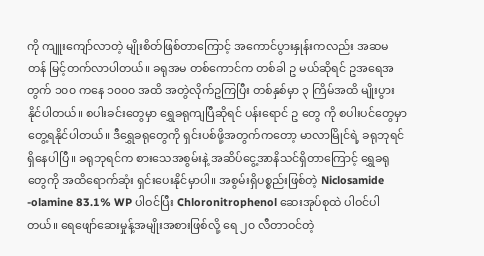ကို ကျူးကျော်လာတဲ့ မျိုးစိတ်ဖြစ်တာကြောင့် အကောင်ပွားနှုန်းကလည်း အဆမတန် မြင့်တက်လာပါတယ်။ ခရုအမ တစ်ကောင်က တစ်ခါ ဥ မယ်ဆိုရင် ဥအရေအတွက် ၁၀၀ ကနေ ၁၀၀၀ အထိ အတွဲလိုက်ဥကြပြီး တစ်နှစ်မှာ ၃ ကြိမ်အထိ မျိုးပွားနိုင်ပါတယ်။ စပါးခင်းတွေမှာ ရွှေခရုကျပြီဆိုရင် ပန်းရောင် ဥ တွေ ကို စပါးပင်တွေမှာ တွေ့ရနိုင်ပါတယ်။ ဒီရွှေခရုတွေကို ရှင်းပစ်ဖို့အတွက်ကတော့ မာလာမြိုင်ရဲ့ ခရုဘုရင် ရှိနေပါပြီ။ ခရုဘုရင်က စားသေအစွမ်းနဲ့ အဆိပ်ငွေ့အာနိသင်ရှိတာကြောင့် ရွှေခရုတွေကို အထိရောက်ဆုံး ရှင်းပေးနိုင်မှာပါ။ အစွမ်းရှိပစ္စည်းဖြစ်တဲ့ Niclosamide -olamine 83.1% WP ပါဝင်ပြီး Chloronitrophenol ဆေးအုပ်စုထဲ ပါဝင်ပါတယ်။ ရေဖျော်ဆေးမှုန့်အမျိုးအစားဖြစ်လို့ ရေ ၂၀ လီတာဝင်တဲ့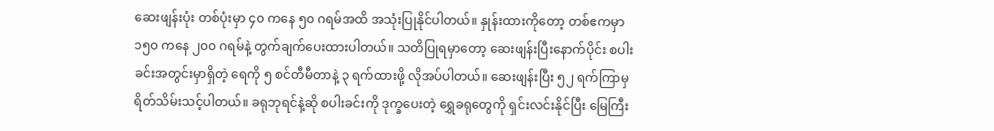ဆေးဖျန်းပုံး တစ်ပုံးမှာ ၄၀ ကနေ ၅၀ ဂရမ်အထိ အသုံးပြုနိုင်ပါတယ်။ နှုန်းထားကိုတော့ တစ်ဧကမှာ ၁၅၀ ကနေ ၂၀၀ ဂရမ်နဲ့ တွက်ချက်ပေးထားပါတယ်။ သတိပြုရမှာတော့ ဆေးဖျန်းပြီးနောက်ပိုင်း စပါးခင်းအတွင်းမှာရှိတဲ့ ရေကို ၅ စင်တီမီတာနဲ့ ၃ ရက်ထားဖို့ လိုအပ်ပါတယ်။ ဆေးဖျန်းပြီး ၅၂ ရက်ကြာမှ ရိတ်သိမ်းသင့်ပါတယ်။ ခရုဘုရင်နဲ့ဆို စပါးခင်းကို ဒုက္ခပေးတဲ့ ရွှေခရုတွေကို ရှင်းလင်းနိုင်ပြီး မြေကြီး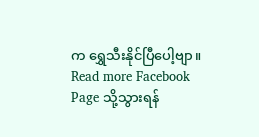က ရွှေသီးနိုင်ပြီပေါ့ဗျာ။
Read more Facebook Page သို့သွားရန်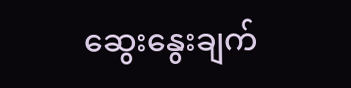ဆွေးနွေးချက်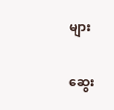များ

ဆွေး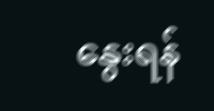နွေးရန်